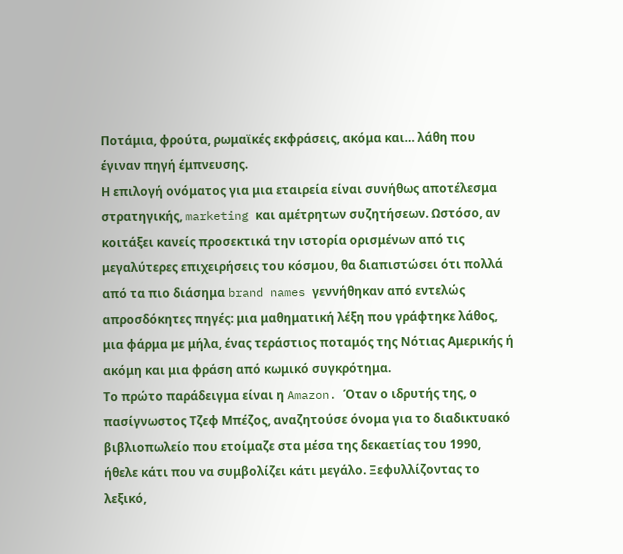Ποτάμια, φρούτα, ρωμαϊκές εκφράσεις, ακόμα και… λάθη που έγιναν πηγή έμπνευσης.
Η επιλογή ονόματος για μια εταιρεία είναι συνήθως αποτέλεσμα στρατηγικής, marketing και αμέτρητων συζητήσεων. Ωστόσο, αν κοιτάξει κανείς προσεκτικά την ιστορία ορισμένων από τις μεγαλύτερες επιχειρήσεις του κόσμου, θα διαπιστώσει ότι πολλά από τα πιο διάσημα brand names γεννήθηκαν από εντελώς απροσδόκητες πηγές: μια μαθηματική λέξη που γράφτηκε λάθος, μια φάρμα με μήλα, ένας τεράστιος ποταμός της Νότιας Αμερικής ή ακόμη και μια φράση από κωμικό συγκρότημα.
Το πρώτο παράδειγμα είναι η Amazon. Όταν ο ιδρυτής της, ο πασίγνωστος Τζεφ Μπέζος, αναζητούσε όνομα για το διαδικτυακό βιβλιοπωλείο που ετοίμαζε στα μέσα της δεκαετίας του 1990, ήθελε κάτι που να συμβολίζει κάτι μεγάλο. Ξεφυλλίζοντας το λεξικό,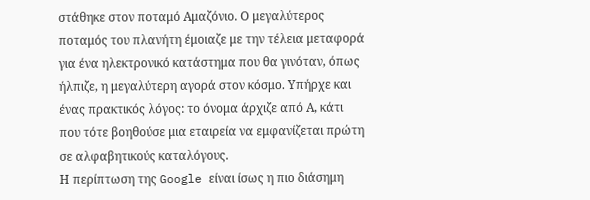στάθηκε στον ποταμό Αμαζόνιο. Ο μεγαλύτερος ποταμός του πλανήτη έμοιαζε με την τέλεια μεταφορά για ένα ηλεκτρονικό κατάστημα που θα γινόταν, όπως ήλπιζε, η μεγαλύτερη αγορά στον κόσμο. Υπήρχε και ένας πρακτικός λόγος: το όνομα άρχιζε από Α, κάτι που τότε βοηθούσε μια εταιρεία να εμφανίζεται πρώτη σε αλφαβητικούς καταλόγους.
Η περίπτωση της Google είναι ίσως η πιο διάσημη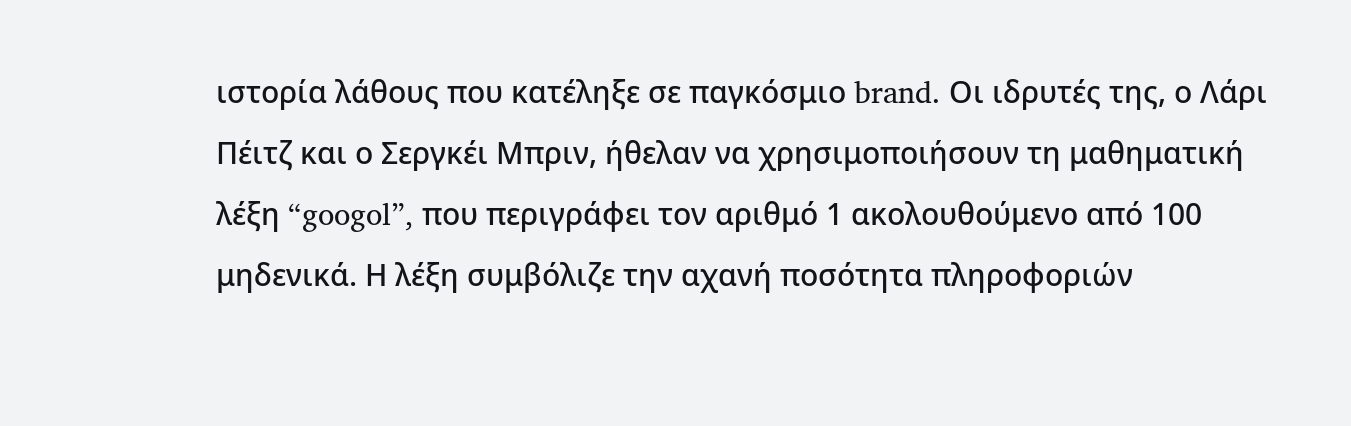ιστορία λάθους που κατέληξε σε παγκόσμιο brand. Οι ιδρυτές της, ο Λάρι Πέιτζ και ο Σεργκέι Μπριν, ήθελαν να χρησιμοποιήσουν τη μαθηματική λέξη “googol”, που περιγράφει τον αριθμό 1 ακολουθούμενο από 100 μηδενικά. Η λέξη συμβόλιζε την αχανή ποσότητα πληροφοριών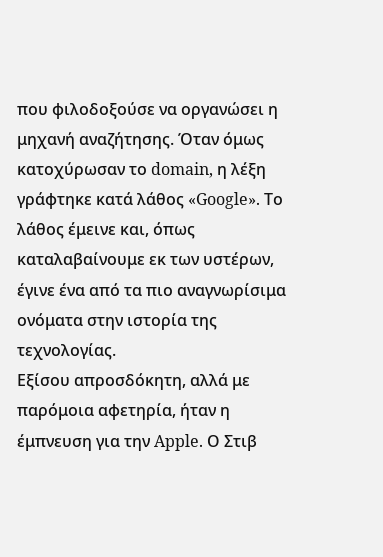που φιλοδοξούσε να οργανώσει η μηχανή αναζήτησης. Όταν όμως κατοχύρωσαν το domain, η λέξη γράφτηκε κατά λάθος «Google». Το λάθος έμεινε και, όπως καταλαβαίνουμε εκ των υστέρων, έγινε ένα από τα πιο αναγνωρίσιμα ονόματα στην ιστορία της τεχνολογίας.
Εξίσου απροσδόκητη, αλλά με παρόμοια αφετηρία, ήταν η έμπνευση για την Apple. Ο Στιβ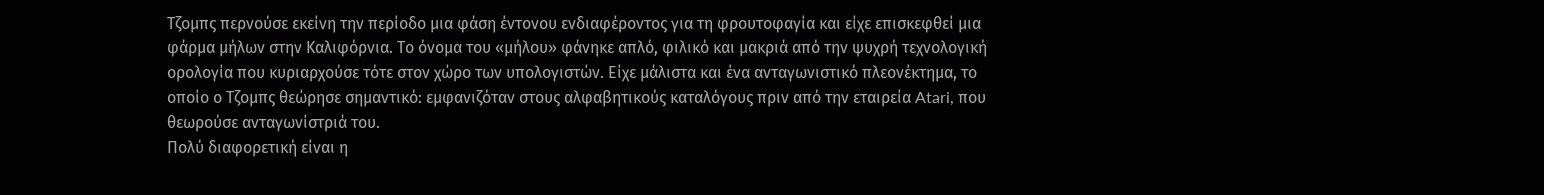Τζομπς περνούσε εκείνη την περίοδο μια φάση έντονου ενδιαφέροντος για τη φρουτοφαγία και είχε επισκεφθεί μια φάρμα μήλων στην Καλιφόρνια. Το όνομα του «μήλου» φάνηκε απλό, φιλικό και μακριά από την ψυχρή τεχνολογική ορολογία που κυριαρχούσε τότε στον χώρο των υπολογιστών. Είχε μάλιστα και ένα ανταγωνιστικό πλεονέκτημα, το οποίο ο Τζομπς θεώρησε σημαντικό: εμφανιζόταν στους αλφαβητικούς καταλόγους πριν από την εταιρεία Atari, που θεωρούσε ανταγωνίστριά του.
Πολύ διαφορετική είναι η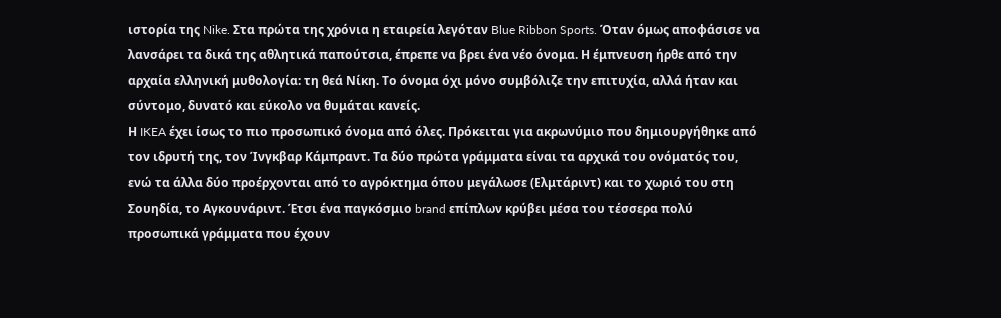ιστορία της Nike. Στα πρώτα της χρόνια η εταιρεία λεγόταν Blue Ribbon Sports. Όταν όμως αποφάσισε να λανσάρει τα δικά της αθλητικά παπούτσια, έπρεπε να βρει ένα νέο όνομα. Η έμπνευση ήρθε από την αρχαία ελληνική μυθολογία: τη θεά Νίκη. Το όνομα όχι μόνο συμβόλιζε την επιτυχία, αλλά ήταν και σύντομο, δυνατό και εύκολο να θυμάται κανείς.
Η IKEA έχει ίσως το πιο προσωπικό όνομα από όλες. Πρόκειται για ακρωνύμιο που δημιουργήθηκε από τον ιδρυτή της, τον Ίνγκβαρ Κάμπραντ. Τα δύο πρώτα γράμματα είναι τα αρχικά του ονόματός του, ενώ τα άλλα δύο προέρχονται από το αγρόκτημα όπου μεγάλωσε (Ελμτάριντ) και το χωριό του στη Σουηδία, το Αγκουνάριντ. Έτσι ένα παγκόσμιο brand επίπλων κρύβει μέσα του τέσσερα πολύ προσωπικά γράμματα που έχουν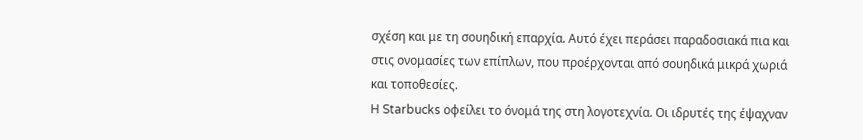σχέση και με τη σουηδική επαρχία. Αυτό έχει περάσει παραδοσιακά πια και στις ονομασίες των επίπλων, που προέρχονται από σουηδικά μικρά χωριά και τοποθεσίες.
Η Starbucks οφείλει το όνομά της στη λογοτεχνία. Οι ιδρυτές της έψαχναν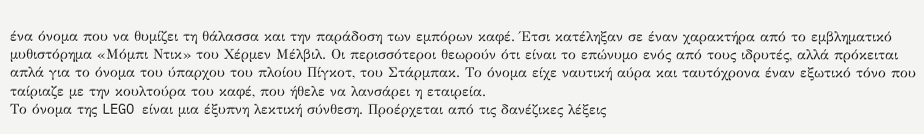ένα όνομα που να θυμίζει τη θάλασσα και την παράδοση των εμπόρων καφέ. Έτσι κατέληξαν σε έναν χαρακτήρα από το εμβληματικό μυθιστόρημα «Μόμπι Ντικ» του Χέρμεν Μέλβιλ. Οι περισσότεροι θεωρούν ότι είναι το επώνυμο ενός από τους ιδρυτές, αλλά πρόκειται απλά για το όνομα του ύπαρχου του πλοίου Πίγκοτ, του Στάρμπακ. Το όνομα είχε ναυτική αύρα και ταυτόχρονα έναν εξωτικό τόνο που ταίριαζε με την κουλτούρα του καφέ, που ήθελε να λανσάρει η εταιρεία.
Το όνομα της LEGO είναι μια έξυπνη λεκτική σύνθεση. Προέρχεται από τις δανέζικες λέξεις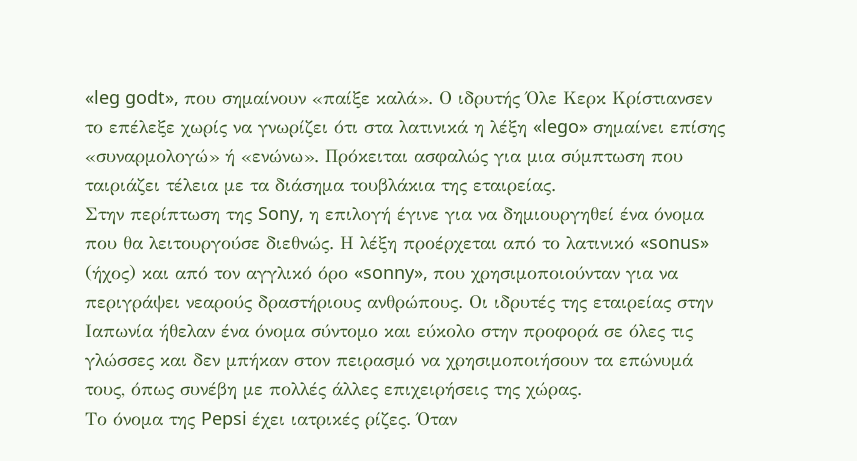«leg godt», που σημαίνουν «παίξε καλά». Ο ιδρυτής Όλε Κερκ Κρίστιανσεν το επέλεξε χωρίς να γνωρίζει ότι στα λατινικά η λέξη «lego» σημαίνει επίσης «συναρμολογώ» ή «ενώνω». Πρόκειται ασφαλώς για μια σύμπτωση που ταιριάζει τέλεια με τα διάσημα τουβλάκια της εταιρείας.
Στην περίπτωση της Sony, η επιλογή έγινε για να δημιουργηθεί ένα όνομα που θα λειτουργούσε διεθνώς. Η λέξη προέρχεται από το λατινικό «sonus» (ήχος) και από τον αγγλικό όρο «sonny», που χρησιμοποιούνταν για να περιγράψει νεαρούς δραστήριους ανθρώπους. Οι ιδρυτές της εταιρείας στην Ιαπωνία ήθελαν ένα όνομα σύντομο και εύκολο στην προφορά σε όλες τις γλώσσες και δεν μπήκαν στον πειρασμό να χρησιμοποιήσουν τα επώνυμά τους, όπως συνέβη με πολλές άλλες επιχειρήσεις της χώρας.
Το όνομα της Pepsi έχει ιατρικές ρίζες. Όταν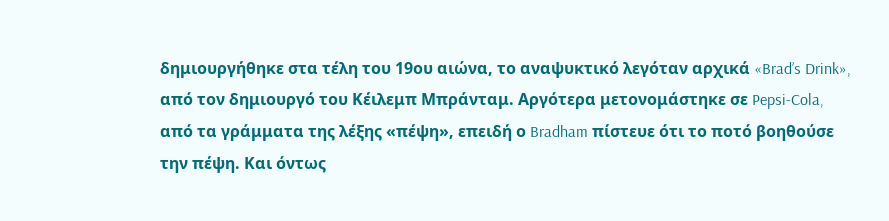δημιουργήθηκε στα τέλη του 19ου αιώνα, το αναψυκτικό λεγόταν αρχικά «Brad’s Drink», από τον δημιουργό του Κέιλεμπ Μπράνταμ. Αργότερα μετονομάστηκε σε Pepsi-Cola, από τα γράμματα της λέξης «πέψη», επειδή ο Bradham πίστευε ότι το ποτό βοηθούσε την πέψη. Και όντως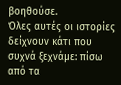βοηθούσε.
Όλες αυτές οι ιστορίες δείχνουν κάτι που συχνά ξεχνάμε: πίσω από τα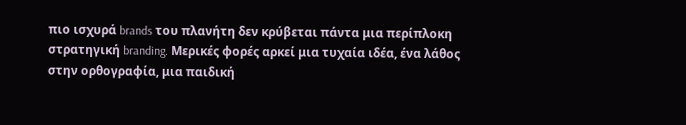πιο ισχυρά brands του πλανήτη δεν κρύβεται πάντα μια περίπλοκη στρατηγική branding. Μερικές φορές αρκεί μια τυχαία ιδέα, ένα λάθος στην ορθογραφία, μια παιδική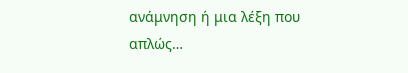ανάμνηση ή μια λέξη που απλώς…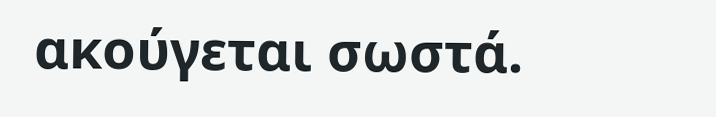ακούγεται σωστά.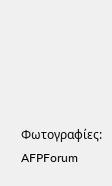Φωτογραφίες: AFPForum